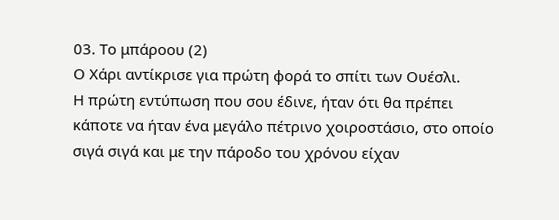03. Το μπάροου (2)
Ο Χάρι αντίκρισε για πρώτη φορά το σπίτι των Ουέσλι.
Η πρώτη εντύπωση που σου έδινε, ήταν ότι θα πρέπει κάποτε να ήταν ένα μεγάλο πέτρινο χοιροστάσιο, στο οποίο σιγά σιγά και με την πάροδο του χρόνου είχαν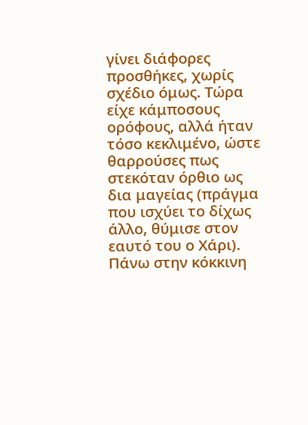γίνει διάφορες προσθήκες, χωρίς σχέδιο όμως. Τώρα είχε κάμποσους ορόφους, αλλά ήταν τόσο κεκλιμένο, ώστε θαρρούσες πως στεκόταν όρθιο ως δια μαγείας (πράγμα που ισχύει το δίχως άλλο, θύμισε στον εαυτό του ο Χάρι). Πάνω στην κόκκινη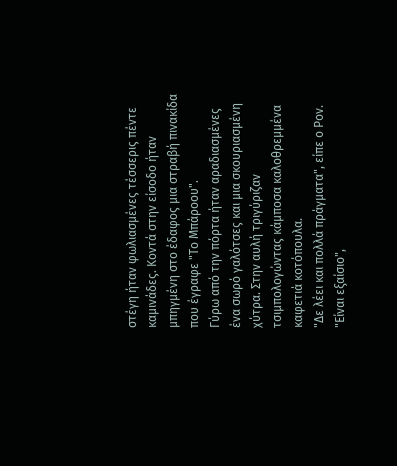στέγη ήταν φωλιασμένες τέσσερις πέντε καμινάδες. Κοντά στην είσοδο ήταν μπηγμένη στο έδαφος μια στραβή πινακίδα που έγραφε "Το Μπάροου".
Γύρω από την πόρτα ήταν αραδιασμένες ένα σωρό γαλότσες και μια σκουριασμένη χύτρα. Στην αυλή τριγύριζαν τσιμπολογώντας κάμποσα καλοθρεμμένα καφετιά κοτόπουλα.
"Δε λέει και πολλά πράγματα", είπε ο Ρον.
"Είναι εξαίσιο",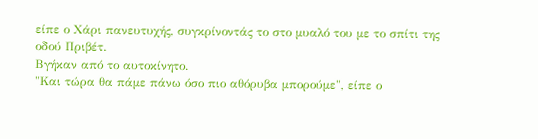είπε ο Χάρι πανευτυχής, συγκρίνοντάς το στο μυαλό του με το σπίτι της οδού Πριβέτ.
Βγήκαν από το αυτοκίνητο.
"Και τώρα θα πάμε πάνω όσο πιο αθόρυβα μπορούμε", είπε ο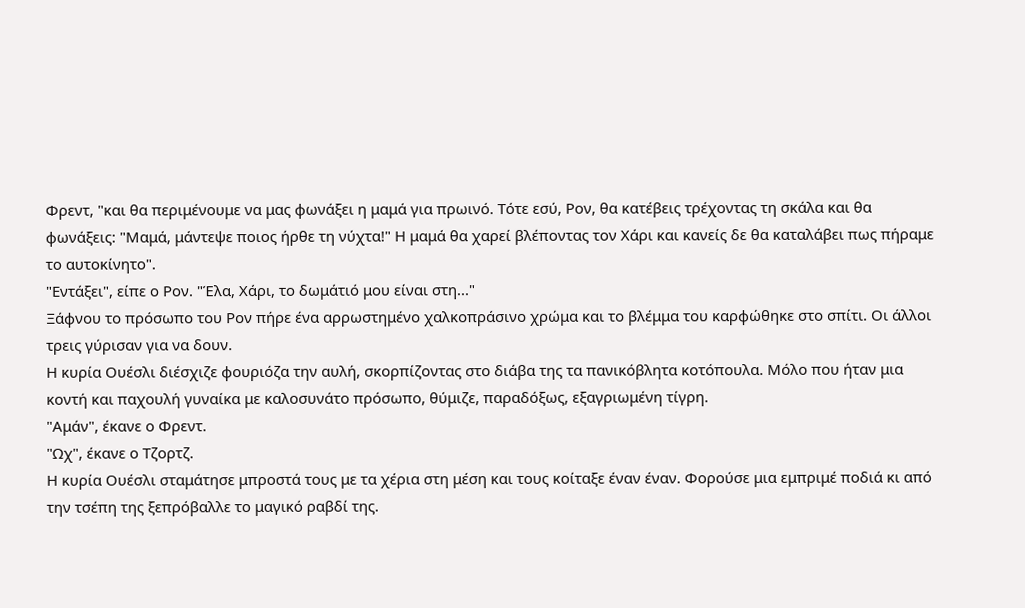Φρεντ, "και θα περιμένουμε να μας φωνάξει η μαμά για πρωινό. Τότε εσύ, Ρον, θα κατέβεις τρέχοντας τη σκάλα και θα φωνάξεις: "Μαμά, μάντεψε ποιος ήρθε τη νύχτα!" Η μαμά θα χαρεί βλέποντας τον Χάρι και κανείς δε θα καταλάβει πως πήραμε το αυτοκίνητο".
"Εντάξει", είπε ο Ρον. "Έλα, Χάρι, το δωμάτιό μου είναι στη..."
Ξάφνου το πρόσωπο του Ρον πήρε ένα αρρωστημένο χαλκοπράσινο χρώμα και το βλέμμα του καρφώθηκε στο σπίτι. Οι άλλοι τρεις γύρισαν για να δουν.
Η κυρία Ουέσλι διέσχιζε φουριόζα την αυλή, σκορπίζοντας στο διάβα της τα πανικόβλητα κοτόπουλα. Μόλο που ήταν μια κοντή και παχουλή γυναίκα με καλοσυνάτο πρόσωπο, θύμιζε, παραδόξως, εξαγριωμένη τίγρη.
"Αμάν", έκανε ο Φρεντ.
"Ωχ", έκανε ο Τζορτζ.
Η κυρία Ουέσλι σταμάτησε μπροστά τους με τα χέρια στη μέση και τους κοίταξε έναν έναν. Φορούσε μια εμπριμέ ποδιά κι από την τσέπη της ξεπρόβαλλε το μαγικό ραβδί της.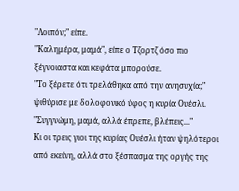"Λοιπόν;" είπε.
"Καλημέρα, μαμά", είπε ο Τζορτζ όσο πιο ξέγνοιαστα και κεφάτα μπορούσε.
"Το ξέρετε ότι τρελάθηκα από την ανησυχία;" ψιθύρισε με δολοφονικό ύφος η κυρία Ουέσλι.
"Συγγνώμη, μαμά, αλλά έπρεπε, βλέπεις..."
Κι οι τρεις γιοι της κυρίας Ουέσλι ήταν ψηλότεροι από εκείνη, αλλά στο ξέσπασμα της οργής της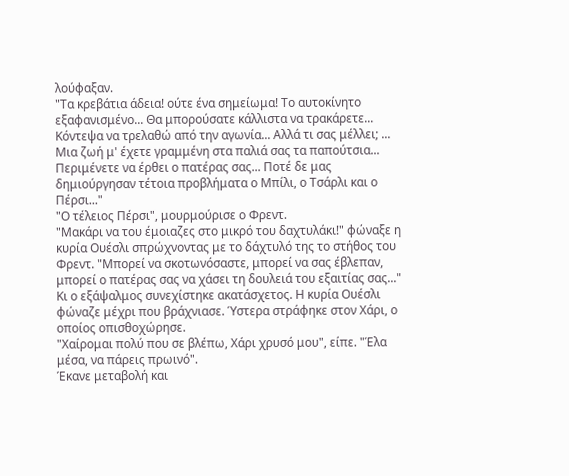λούφαξαν.
"Τα κρεβάτια άδεια! ούτε ένα σημείωμα! Το αυτοκίνητο εξαφανισμένο... Θα μπορούσατε κάλλιστα να τρακάρετε... Κόντεψα να τρελαθώ από την αγωνία... Αλλά τι σας μέλλει; ... Μια ζωή μ' έχετε γραμμένη στα παλιά σας τα παπούτσια... Περιμένετε να έρθει ο πατέρας σας... Ποτέ δε μας δημιούργησαν τέτοια προβλήματα ο Μπίλι, ο Τσάρλι και ο Πέρσι..."
"Ο τέλειος Πέρσι", μουρμούρισε ο Φρεντ.
"Μακάρι να του έμοιαζες στο μικρό του δαχτυλάκι!" φώναξε η κυρία Ουέσλι σπρώχνοντας με το δάχτυλό της το στήθος του Φρεντ. "Μπορεί να σκοτωνόσαστε, μπορεί να σας έβλεπαν, μπορεί ο πατέρας σας να χάσει τη δουλειά του εξαιτίας σας..."
Κι ο εξάψαλμος συνεχίστηκε ακατάσχετος. Η κυρία Ουέσλι φώναζε μέχρι που βράχνιασε. Ύστερα στράφηκε στον Χάρι, ο οποίος οπισθοχώρησε.
"Χαίρομαι πολύ που σε βλέπω, Χάρι χρυσό μου", είπε. "Έλα μέσα, να πάρεις πρωινό".
Έκανε μεταβολή και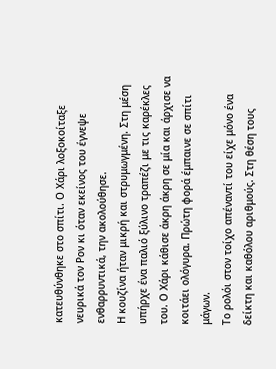κατευθύνθηκε στο σπίτι. Ο Χάρι λοξοκοίταξε νευρικά τον Ρον κι όταν εκείνος του έγνεψε ενθαρρυντικά, την ακολούθησε.
Η κουζίνα ήταν μικρή και στρυμωγμένη. Στη μέση υπήρχε ένα παλιό ξύλινο τραπέζι με τις καρέκλες του. Ο Χάρι κάθισε άκρη άκρη σε μία και άρχισε να κοιτάει ολόγυρα. Πρώτη φορά έμπαινε σε σπίτι μάγων.
Το ρολόι στον τοίχο απέναντί του είχε μόνο ένα δείκτη και καθόλου αριθμούς. Στη θέση τους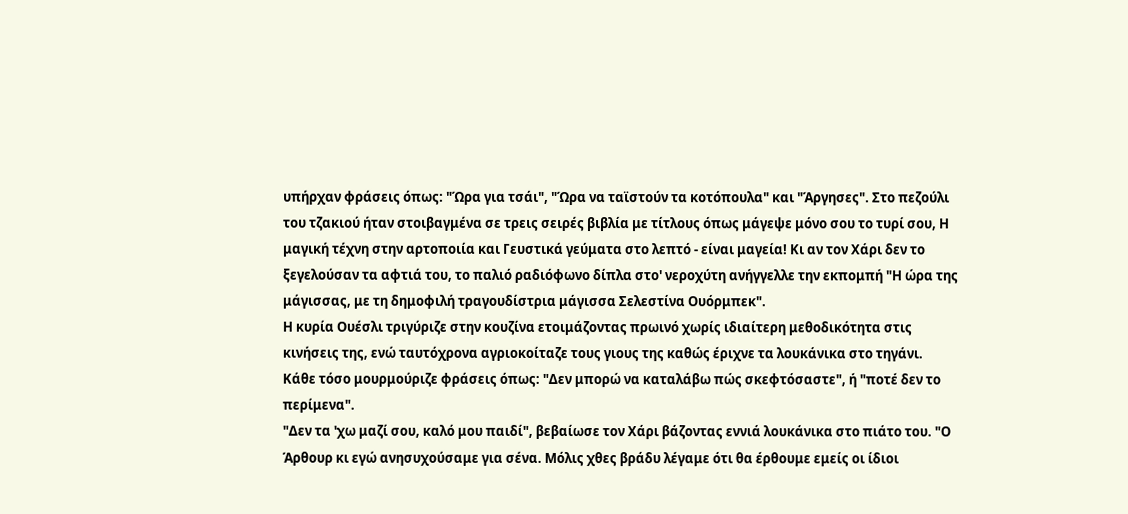υπήρχαν φράσεις όπως: "Ώρα για τσάι", "Ώρα να ταϊστούν τα κοτόπουλα" και "Άργησες". Στο πεζούλι του τζακιού ήταν στοιβαγμένα σε τρεις σειρές βιβλία με τίτλους όπως μάγεψε μόνο σου το τυρί σου, Η μαγική τέχνη στην αρτοποιία και Γευστικά γεύματα στο λεπτό - είναι μαγεία! Κι αν τον Χάρι δεν το ξεγελούσαν τα αφτιά του, το παλιό ραδιόφωνο δίπλα στο' νεροχύτη ανήγγελλε την εκπομπή "Η ώρα της μάγισσας, με τη δημοφιλή τραγουδίστρια μάγισσα Σελεστίνα Ουόρμπεκ".
Η κυρία Ουέσλι τριγύριζε στην κουζίνα ετοιμάζοντας πρωινό χωρίς ιδιαίτερη μεθοδικότητα στις κινήσεις της, ενώ ταυτόχρονα αγριοκοίταζε τους γιους της καθώς έριχνε τα λουκάνικα στο τηγάνι.
Κάθε τόσο μουρμούριζε φράσεις όπως: "Δεν μπορώ να καταλάβω πώς σκεφτόσαστε", ή "ποτέ δεν το περίμενα".
"Δεν τα 'χω μαζί σου, καλό μου παιδί", βεβαίωσε τον Χάρι βάζοντας εννιά λουκάνικα στο πιάτο του. "Ο Άρθουρ κι εγώ ανησυχούσαμε για σένα. Μόλις χθες βράδυ λέγαμε ότι θα έρθουμε εμείς οι ίδιοι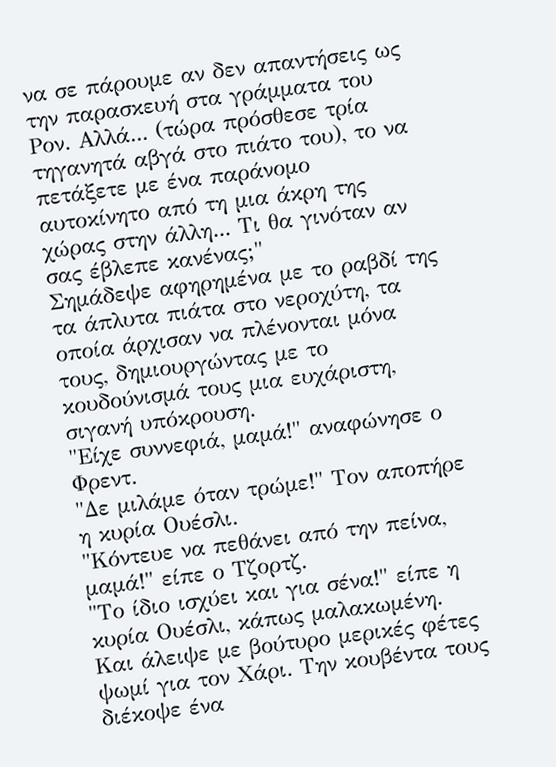να σε πάρουμε αν δεν απαντήσεις ως την παρασκευή στα γράμματα του Ρον. Αλλά... (τώρα πρόσθεσε τρία τηγανητά αβγά στο πιάτο του), το να πετάξετε με ένα παράνομο αυτοκίνητο από τη μια άκρη της χώρας στην άλλη... Τι θα γινόταν αν σας έβλεπε κανένας;"
Σημάδεψε αφηρημένα με το ραβδί της τα άπλυτα πιάτα στο νεροχύτη, τα οποία άρχισαν να πλένονται μόνα τους, δημιουργώντας με το κουδούνισμά τους μια ευχάριστη, σιγανή υπόκρουση.
"Είχε συννεφιά, μαμά!" αναφώνησε ο Φρεντ.
"Δε μιλάμε όταν τρώμε!" Τον αποπήρε η κυρία Ουέσλι.
"Κόντευε να πεθάνει από την πείνα, μαμά!" είπε ο Τζορτζ.
"Το ίδιο ισχύει και για σένα!" είπε η κυρία Ουέσλι, κάπως μαλακωμένη.
Και άλειψε με βούτυρο μερικές φέτες ψωμί για τον Χάρι. Την κουβέντα τους διέκοψε ένα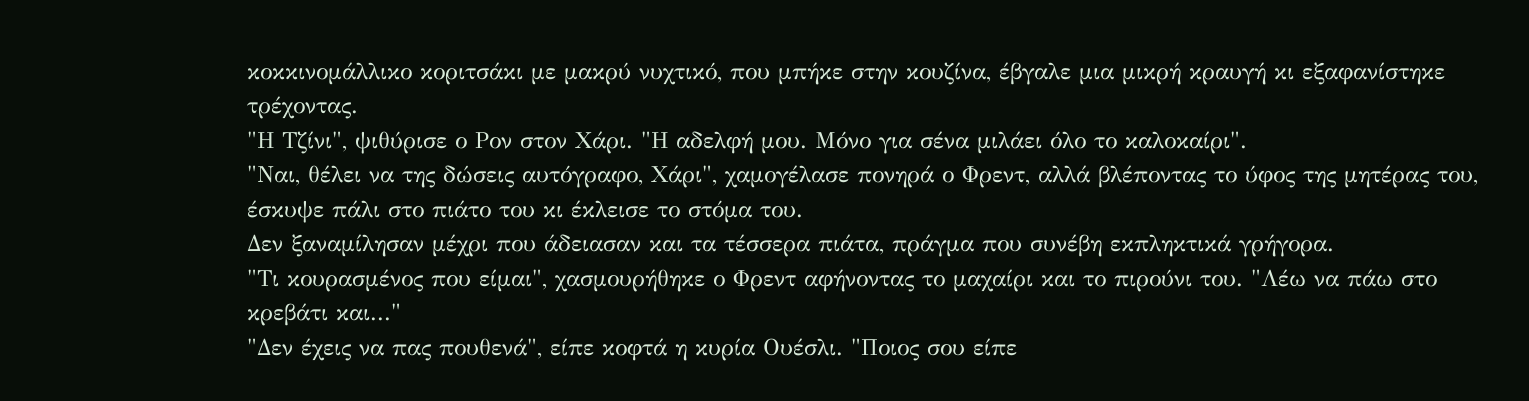κοκκινομάλλικο κοριτσάκι με μακρύ νυχτικό, που μπήκε στην κουζίνα, έβγαλε μια μικρή κραυγή κι εξαφανίστηκε τρέχοντας.
"Η Τζίνι", ψιθύρισε ο Ρον στον Χάρι. "Η αδελφή μου. Μόνο για σένα μιλάει όλο το καλοκαίρι".
"Ναι, θέλει να της δώσεις αυτόγραφο, Χάρι", χαμογέλασε πονηρά ο Φρεντ, αλλά βλέποντας το ύφος της μητέρας του, έσκυψε πάλι στο πιάτο του κι έκλεισε το στόμα του.
Δεν ξαναμίλησαν μέχρι που άδειασαν και τα τέσσερα πιάτα, πράγμα που συνέβη εκπληκτικά γρήγορα.
"Τι κουρασμένος που είμαι", χασμουρήθηκε ο Φρεντ αφήνοντας το μαχαίρι και το πιρούνι του. "Λέω να πάω στο κρεβάτι και..."
"Δεν έχεις να πας πουθενά", είπε κοφτά η κυρία Ουέσλι. "Ποιος σου είπε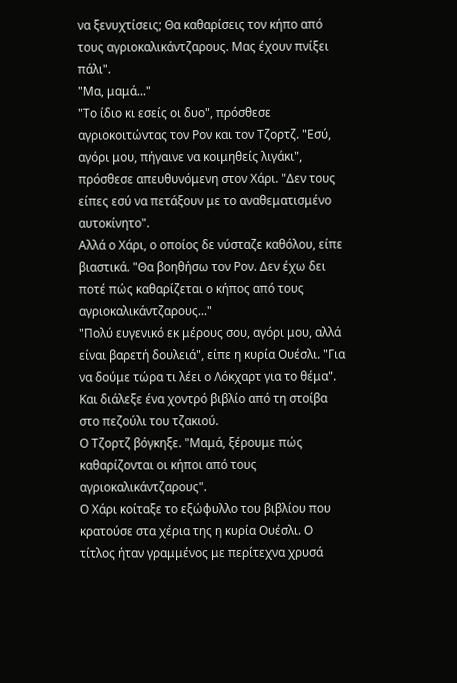να ξενυχτίσεις; Θα καθαρίσεις τον κήπο από τους αγριοκαλικάντζαρους. Μας έχουν πνίξει πάλι".
"Μα, μαμά..."
"Το ίδιο κι εσείς οι δυο", πρόσθεσε αγριοκοιτώντας τον Ρον και τον Τζορτζ. "Εσύ, αγόρι μου, πήγαινε να κοιμηθείς λιγάκι", πρόσθεσε απευθυνόμενη στον Χάρι. "Δεν τους είπες εσύ να πετάξουν με το αναθεματισμένο αυτοκίνητο".
Αλλά ο Χάρι, ο οποίος δε νύσταζε καθόλου, είπε βιαστικά. "Θα βοηθήσω τον Ρον. Δεν έχω δει ποτέ πώς καθαρίζεται ο κήπος από τους αγριοκαλικάντζαρους..."
"Πολύ ευγενικό εκ μέρους σου, αγόρι μου, αλλά είναι βαρετή δουλειά", είπε η κυρία Ουέσλι. "Για να δούμε τώρα τι λέει ο Λόκχαρτ για το θέμα".
Και διάλεξε ένα χοντρό βιβλίο από τη στοίβα στο πεζούλι του τζακιού.
Ο Τζορτζ βόγκηξε. "Μαμά, ξέρουμε πώς καθαρίζονται οι κήποι από τους αγριοκαλικάντζαρους".
Ο Χάρι κοίταξε το εξώφυλλο του βιβλίου που κρατούσε στα χέρια της η κυρία Ουέσλι. Ο τίτλος ήταν γραμμένος με περίτεχνα χρυσά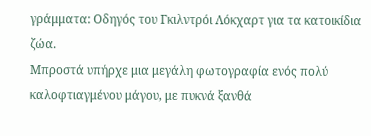γράμματα: Οδηγός του Γκιλντρόι Λόκχαρτ για τα κατοικίδια ζώα.
Μπροστά υπήρχε μια μεγάλη φωτογραφία ενός πολύ καλοφτιαγμένου μάγου, με πυκνά ξανθά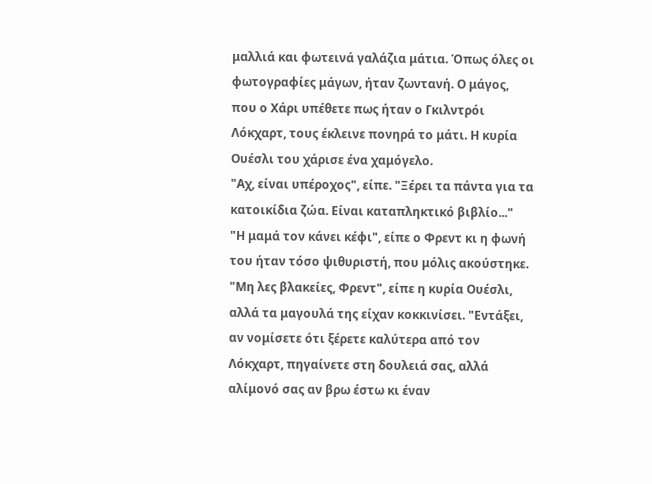μαλλιά και φωτεινά γαλάζια μάτια. Όπως όλες οι φωτογραφίες μάγων, ήταν ζωντανή. Ο μάγος, που ο Χάρι υπέθετε πως ήταν ο Γκιλντρόι Λόκχαρτ, τους έκλεινε πονηρά το μάτι. Η κυρία Ουέσλι του χάρισε ένα χαμόγελο.
"Αχ, είναι υπέροχος", είπε. "Ξέρει τα πάντα για τα κατοικίδια ζώα. Είναι καταπληκτικό βιβλίο..."
"Η μαμά τον κάνει κέφι", είπε ο Φρεντ κι η φωνή του ήταν τόσο ψιθυριστή, που μόλις ακούστηκε.
"Μη λες βλακείες, Φρεντ", είπε η κυρία Ουέσλι, αλλά τα μαγουλά της είχαν κοκκινίσει. "Εντάξει, αν νομίσετε ότι ξέρετε καλύτερα από τον Λόκχαρτ, πηγαίνετε στη δουλειά σας, αλλά αλίμονό σας αν βρω έστω κι έναν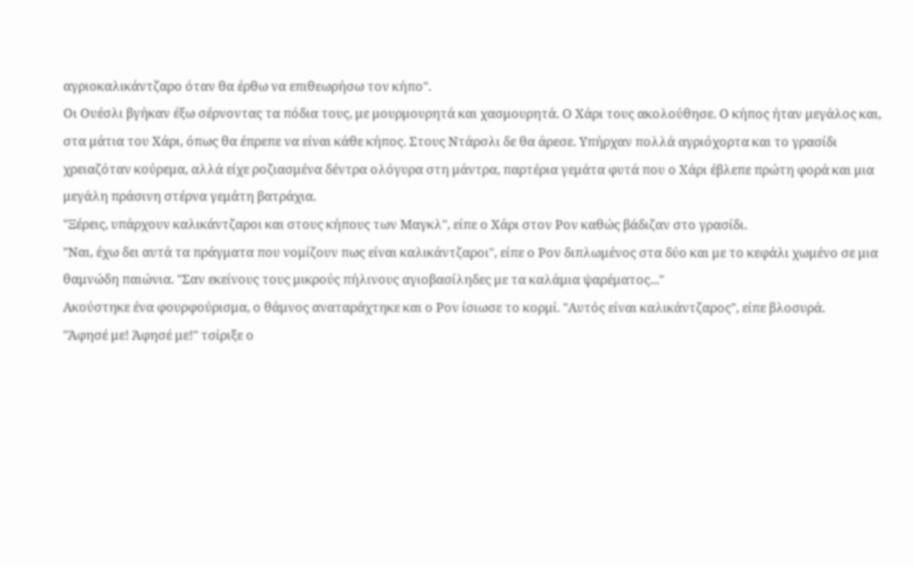αγριοκαλικάντζαρο όταν θα έρθω να επιθεωρήσω τον κήπο".
Οι Ουέσλι βγήκαν έξω σέρνοντας τα πόδια τους, με μουρμουρητά και χασμουρητά. Ο Χάρι τους ακολούθησε. Ο κήπος ήταν μεγάλος και, στα μάτια του Χάρι, όπως θα έπρεπε να είναι κάθε κήπος. Στους Ντάρσλι δε θα άρεσε. Υπήρχαν πολλά αγριόχορτα και το γρασίδι χρειαζόταν κούρεμα, αλλά είχε ροζιασμένα δέντρα ολόγυρα στη μάντρα, παρτέρια γεμάτα φυτά που ο Χάρι έβλεπε πρώτη φορά και μια μεγάλη πράσινη στέρνα γεμάτη βατράχια.
"Ξέρεις, υπάρχουν καλικάντζαροι και στους κήπους των Μαγκλ", είπε ο Χάρι στον Ρον καθώς βάδιζαν στο γρασίδι.
"Ναι, έχω δει αυτά τα πράγματα που νομίζουν πως είναι καλικάντζαροι", είπε ο Ρον διπλωμένος στα δύο και με το κεφάλι χωμένο σε μια θαμνώδη παιώνια. "Σαν εκείνους τους μικρούς πήλινους αγιοβασίληδες με τα καλάμια ψαρέματος..."
Ακούστηκε ένα φουρφούρισμα, ο θάμνος αναταράχτηκε και ο Ρον ίσιωσε το κορμί. "Αυτός είναι καλικάντζαρος", είπε βλοσυρά.
"Άφησέ με! Άφησέ με!" τσίριξε ο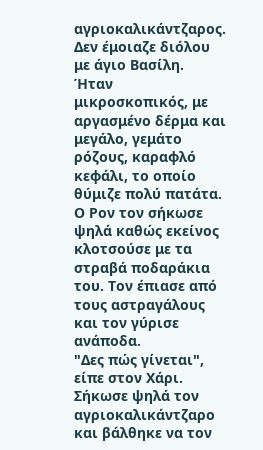αγριοκαλικάντζαρος.
Δεν έμοιαζε διόλου με άγιο Βασίλη. Ήταν μικροσκοπικός, με αργασμένο δέρμα και μεγάλο, γεμάτο ρόζους, καραφλό κεφάλι, το οποίο θύμιζε πολύ πατάτα. Ο Ρον τον σήκωσε ψηλά καθώς εκείνος κλοτσούσε με τα στραβά ποδαράκια του. Τον έπιασε από τους αστραγάλους και τον γύρισε ανάποδα.
"Δες πώς γίνεται", είπε στον Χάρι. Σήκωσε ψηλά τον αγριοκαλικάντζαρο και βάλθηκε να τον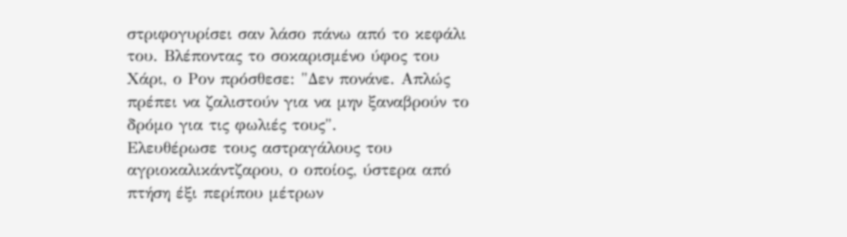στριφογυρίσει σαν λάσο πάνω από το κεφάλι του. Βλέποντας το σοκαρισμένο ύφος του Χάρι, ο Ρον πρόσθεσε: "Δεν πονάνε. Απλώς πρέπει να ζαλιστούν για να μην ξαναβρούν το δρόμο για τις φωλιές τους".
Ελευθέρωσε τους αστραγάλους του αγριοκαλικάντζαρου, ο οποίος, ύστερα από πτήση έξι περίπου μέτρων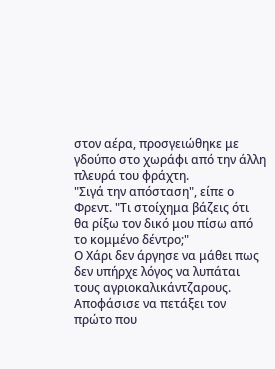στον αέρα, προσγειώθηκε με γδούπο στο χωράφι από την άλλη πλευρά του φράχτη.
"Σιγά την απόσταση", είπε ο Φρεντ. "Τι στοίχημα βάζεις ότι θα ρίξω τον δικό μου πίσω από το κομμένο δέντρο;"
Ο Χάρι δεν άργησε να μάθει πως δεν υπήρχε λόγος να λυπάται τους αγριοκαλικάντζαρους. Αποφάσισε να πετάξει τον πρώτο που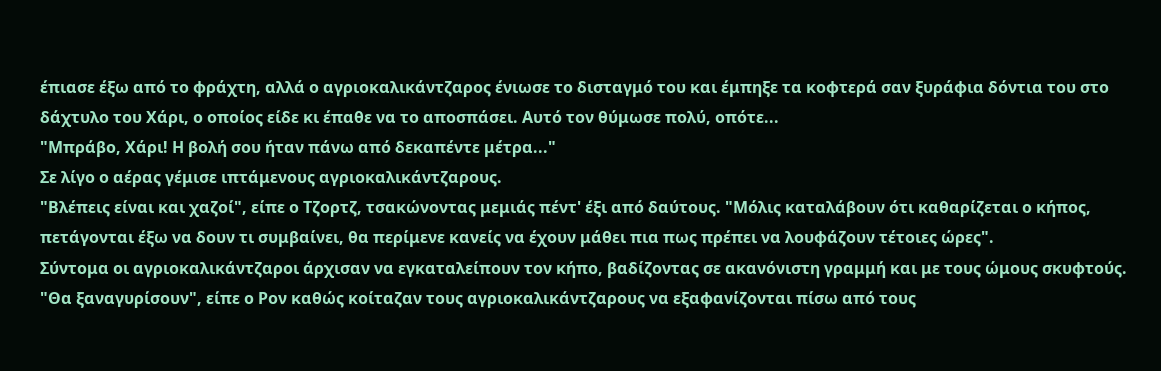έπιασε έξω από το φράχτη, αλλά ο αγριοκαλικάντζαρος ένιωσε το δισταγμό του και έμπηξε τα κοφτερά σαν ξυράφια δόντια του στο δάχτυλο του Χάρι, ο οποίος είδε κι έπαθε να το αποσπάσει. Αυτό τον θύμωσε πολύ, οπότε...
"Μπράβο, Χάρι! Η βολή σου ήταν πάνω από δεκαπέντε μέτρα..."
Σε λίγο ο αέρας γέμισε ιπτάμενους αγριοκαλικάντζαρους.
"Βλέπεις είναι και χαζοί", είπε ο Τζορτζ, τσακώνοντας μεμιάς πέντ' έξι από δαύτους. "Μόλις καταλάβουν ότι καθαρίζεται ο κήπος, πετάγονται έξω να δουν τι συμβαίνει, θα περίμενε κανείς να έχουν μάθει πια πως πρέπει να λουφάζουν τέτοιες ώρες".
Σύντομα οι αγριοκαλικάντζαροι άρχισαν να εγκαταλείπουν τον κήπο, βαδίζοντας σε ακανόνιστη γραμμή και με τους ώμους σκυφτούς.
"Θα ξαναγυρίσουν", είπε ο Ρον καθώς κοίταζαν τους αγριοκαλικάντζαρους να εξαφανίζονται πίσω από τους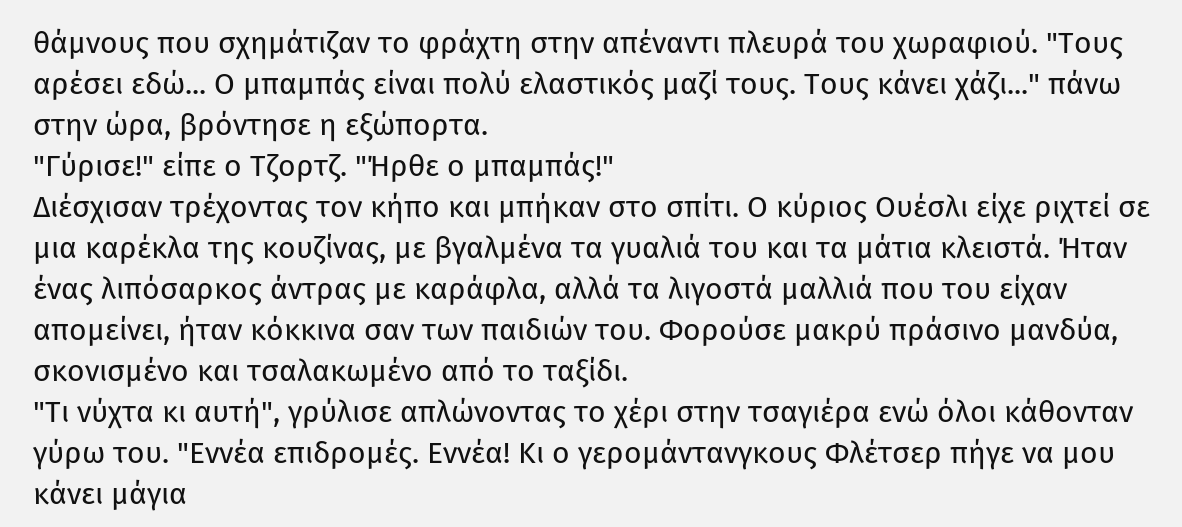θάμνους που σχημάτιζαν το φράχτη στην απέναντι πλευρά του χωραφιού. "Τους αρέσει εδώ... Ο μπαμπάς είναι πολύ ελαστικός μαζί τους. Τους κάνει χάζι..." πάνω στην ώρα, βρόντησε η εξώπορτα.
"Γύρισε!" είπε ο Τζορτζ. "Ήρθε ο μπαμπάς!"
Διέσχισαν τρέχοντας τον κήπο και μπήκαν στο σπίτι. Ο κύριος Ουέσλι είχε ριχτεί σε μια καρέκλα της κουζίνας, με βγαλμένα τα γυαλιά του και τα μάτια κλειστά. Ήταν ένας λιπόσαρκος άντρας με καράφλα, αλλά τα λιγοστά μαλλιά που του είχαν απομείνει, ήταν κόκκινα σαν των παιδιών του. Φορούσε μακρύ πράσινο μανδύα, σκονισμένο και τσαλακωμένο από το ταξίδι.
"Τι νύχτα κι αυτή", γρύλισε απλώνοντας το χέρι στην τσαγιέρα ενώ όλοι κάθονταν γύρω του. "Εννέα επιδρομές. Εννέα! Κι ο γερομάντανγκους Φλέτσερ πήγε να μου κάνει μάγια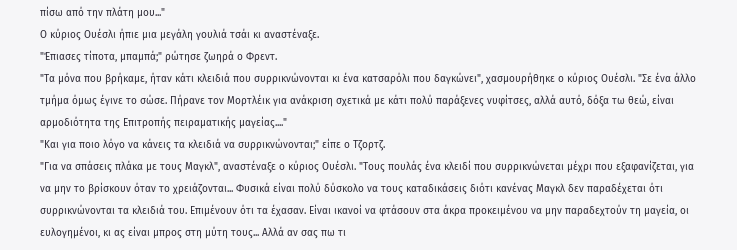πίσω από την πλάτη μου..."
Ο κύριος Ουέσλι ήπιε μια μεγάλη γουλιά τσάι κι αναστέναξε.
"Έπιασες τίποτα, μπαμπά;" ρώτησε ζωηρά ο Φρεντ.
"Τα μόνα που βρήκαμε, ήταν κάτι κλειδιά που συρρικνώνονται κι ένα κατσαρόλι που δαγκώνει", χασμουρήθηκε ο κύριος Ουέσλι. "Σε ένα άλλο τμήμα όμως έγινε το σώσε. Πήρανε τον Μορτλέικ για ανάκριση σχετικά με κάτι πολύ παράξενες νυφίτσες, αλλά αυτό, δόξα τω θεώ, είναι αρμοδιότητα της Επιτροπής πειραματικής μαγείας...."
"Και για ποιο λόγο να κάνεις τα κλειδιά να συρρικνώνονται;" είπε ο Τζορτζ.
"Για να σπάσεις πλάκα με τους Μαγκλ", αναστέναξε ο κύριος Ουέσλι. "Τους πουλάς ένα κλειδί που συρρικνώνεται μέχρι που εξαφανίζεται, για να μην το βρίσκουν όταν το χρειάζονται... Φυσικά είναι πολύ δύσκολο να τους καταδικάσεις διότι κανένας Μαγκλ δεν παραδέχεται ότι συρρικνώνονται τα κλειδιά του. Επιμένουν ότι τα έχασαν. Είναι ικανοί να φτάσουν στα άκρα προκειμένου να μην παραδεχτούν τη μαγεία, οι ευλογημένοι, κι ας είναι μπρος στη μύτη τους... Αλλά αν σας πω τι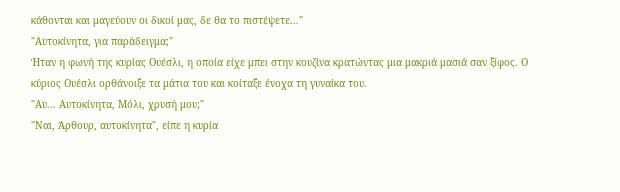κάθονται και μαγεύουν οι δικοί μας, δε θα το πιστέψετε..."
"Αυτοκίνητα, για παράδειγμα;"
Ήταν η φωνή της κυρίας Ουέσλι, η οποία είχε μπει στην κουζίνα κρατώντας μια μακριά μασιά σαν ξίφος. Ο κύριος Ουέσλι ορθάνοιξε τα μάτια του και κοίταξε ένοχα τη γυναίκα του.
"Αυ... Αυτοκίνητα, Μόλι, χρυσή μου;"
"Ναι, Άρθουρ, αυτοκίνητα", είπε η κυρία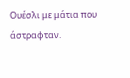Ουέσλι με μάτια που άστραφταν.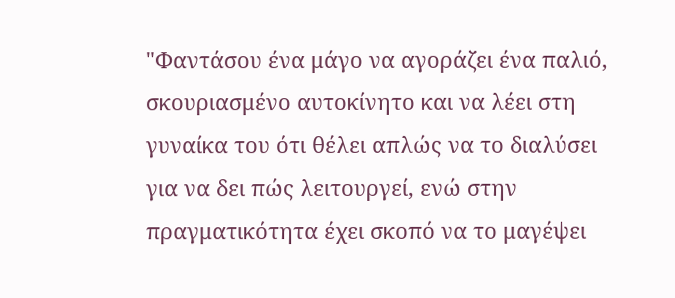"Φαντάσου ένα μάγο να αγοράζει ένα παλιό, σκουριασμένο αυτοκίνητο και να λέει στη γυναίκα του ότι θέλει απλώς να το διαλύσει για να δει πώς λειτουργεί, ενώ στην πραγματικότητα έχει σκοπό να το μαγέψει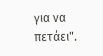για να πετάει".